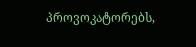პროვოკატორებს,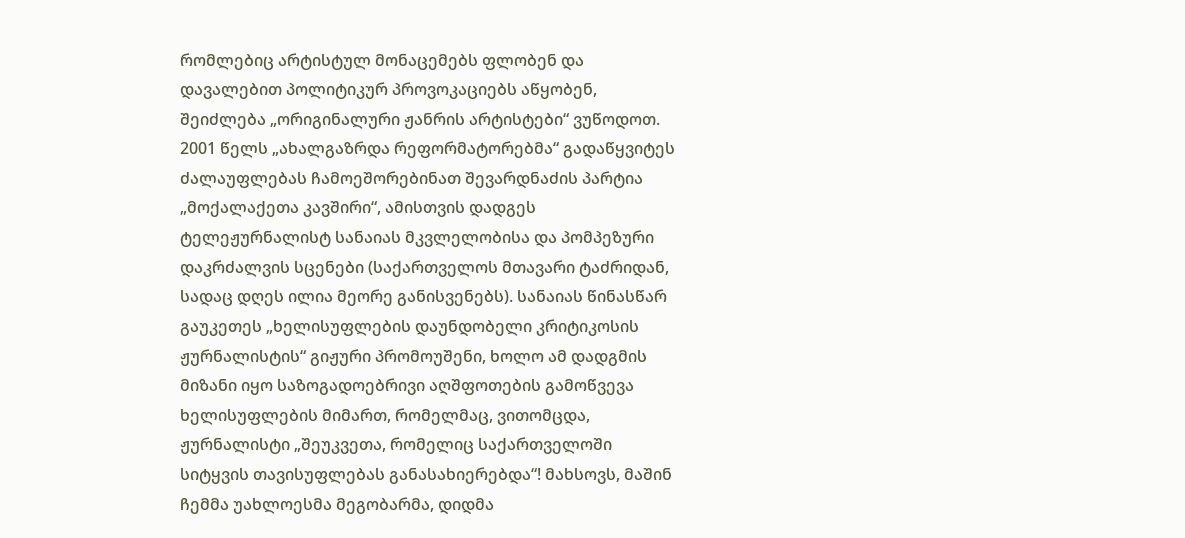რომლებიც არტისტულ მონაცემებს ფლობენ და დავალებით პოლიტიკურ პროვოკაციებს აწყობენ, შეიძლება „ორიგინალური ჟანრის არტისტები“ ვუწოდოთ.
2001 წელს „ახალგაზრდა რეფორმატორებმა“ გადაწყვიტეს ძალაუფლებას ჩამოეშორებინათ შევარდნაძის პარტია „მოქალაქეთა კავშირი“, ამისთვის დადგეს ტელეჟურნალისტ სანაიას მკვლელობისა და პომპეზური დაკრძალვის სცენები (საქართველოს მთავარი ტაძრიდან, სადაც დღეს ილია მეორე განისვენებს). სანაიას წინასწარ გაუკეთეს „ხელისუფლების დაუნდობელი კრიტიკოსის ჟურნალისტის“ გიჟური პრომოუშენი, ხოლო ამ დადგმის მიზანი იყო საზოგადოებრივი აღშფოთების გამოწვევა ხელისუფლების მიმართ, რომელმაც, ვითომცდა, ჟურნალისტი „შეუკვეთა, რომელიც საქართველოში სიტყვის თავისუფლებას განასახიერებდა“! მახსოვს, მაშინ ჩემმა უახლოესმა მეგობარმა, დიდმა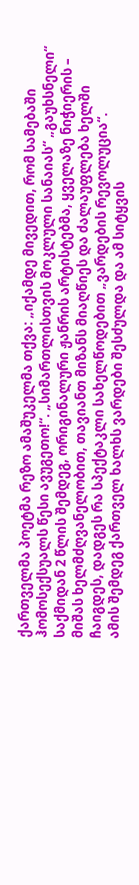ქართველმა პოეტმა რეზო ამაშუკელმა თქვა: „იქამდე მივედით, რომ სამებაში ჰომოსექსუალს წესი ავუგეთო!“. „სიმართლისთვის მოკლული სანაიას“ „გაუხსნელი“ საქმიდან 2 წლის შემდეგ, ორიგინალური ჟანრის არტისტებმა, ყველაზე ნიჭიერის – მიშას ხელმძღვანელობით, თავიანთ მიზანს მიაღწიეს და ძალაუფლება ხელში ჩაიგდეს, დადგეს რა სპექტაკლი სახელწოდებით „ვარდების რევოლუცია“.
ამის შემდეგ ქართველ ხალხს ვარდები შესძულდა და ამ სიტყვის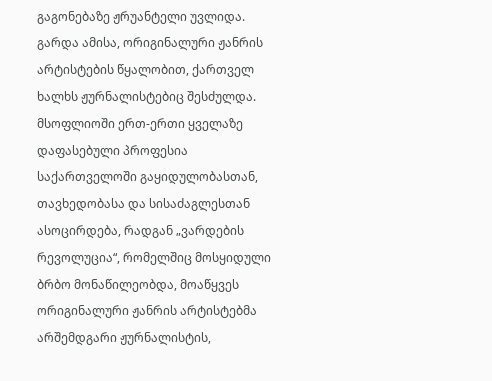გაგონებაზე ჟრუანტელი უვლიდა. გარდა ამისა, ორიგინალური ჟანრის არტისტების წყალობით, ქართველ ხალხს ჟურნალისტებიც შესძულდა. მსოფლიოში ერთ-ერთი ყველაზე დაფასებული პროფესია საქართველოში გაყიდულობასთან, თავხედობასა და სისაძაგლესთან ასოცირდება, რადგან „ვარდების რევოლუცია“, რომელშიც მოსყიდული ბრბო მონაწილეობდა, მოაწყვეს ორიგინალური ჟანრის არტისტებმა არშემდგარი ჟურნალისტის,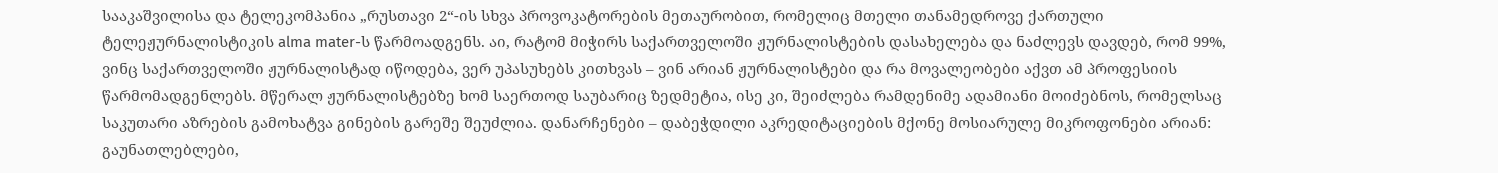სააკაშვილისა და ტელეკომპანია „რუსთავი 2“-ის სხვა პროვოკატორების მეთაურობით, რომელიც მთელი თანამედროვე ქართული ტელეჟურნალისტიკის alma mater-ს წარმოადგენს. აი, რატომ მიჭირს საქართველოში ჟურნალისტების დასახელება და ნაძლევს დავდებ, რომ 99%, ვინც საქართველოში ჟურნალისტად იწოდება, ვერ უპასუხებს კითხვას – ვინ არიან ჟურნალისტები და რა მოვალეობები აქვთ ამ პროფესიის წარმომადგენლებს. მწერალ ჟურნალისტებზე ხომ საერთოდ საუბარიც ზედმეტია, ისე კი, შეიძლება რამდენიმე ადამიანი მოიძებნოს, რომელსაც საკუთარი აზრების გამოხატვა გინების გარეშე შეუძლია. დანარჩენები – დაბეჭდილი აკრედიტაციების მქონე მოსიარულე მიკროფონები არიან: გაუნათლებლები,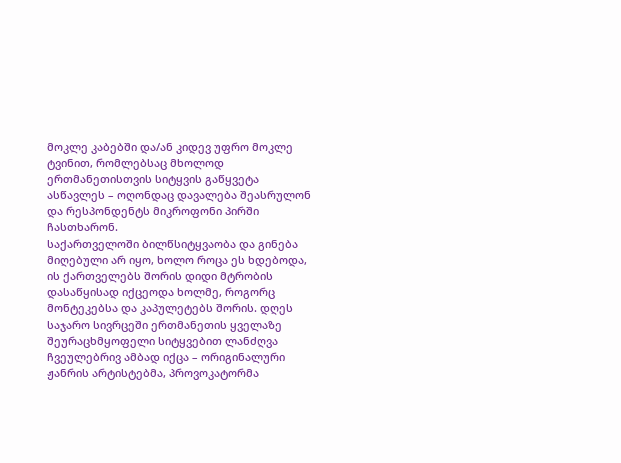მოკლე კაბებში და/ან კიდევ უფრო მოკლე ტვინით, რომლებსაც მხოლოდ ერთმანეთისთვის სიტყვის გაწყვეტა ასწავლეს – ოღონდაც დავალება შეასრულონ და რესპონდენტს მიკროფონი პირში ჩასთხარონ.
საქართველოში ბილწსიტყვაობა და გინება მიღებული არ იყო, ხოლო როცა ეს ხდებოდა, ის ქართველებს შორის დიდი მტრობის დასაწყისად იქცეოდა ხოლმე, როგორც მონტეკებსა და კაპულეტებს შორის. დღეს საჯარო სივრცეში ერთმანეთის ყველაზე შეურაცხმყოფელი სიტყვებით ლანძღვა ჩვეულებრივ ამბად იქცა – ორიგინალური ჟანრის არტისტებმა, პროვოკატორმა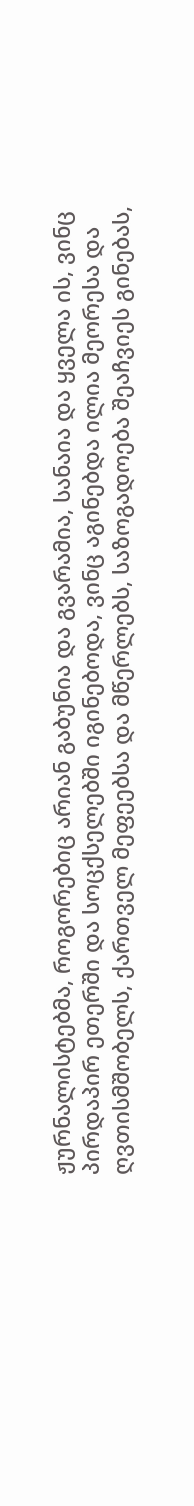ჟურნალისტებმა, როგორებიც არიან გაბუნია და გვარამია, სანაია და ყველა ის, ვინც პირდაპირ ეთერში და სოცქსელებში იგინებოდა, ვინც აგინებდა ილია მეორესა და ღვთისმშობელს, ქართველ მეფეებსა და მწერლებს, საზოგადოება შეაჩვიეს გინებას,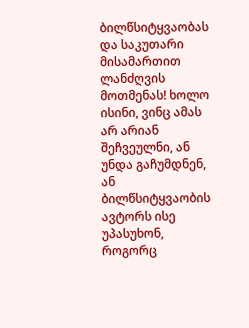ბილწსიტყვაობას და საკუთარი მისამართით ლანძღვის მოთმენას! ხოლო ისინი, ვინც ამას არ არიან შეჩვეულნი, ან უნდა გაჩუმდნენ, ან ბილწსიტყვაობის ავტორს ისე უპასუხონ, როგორც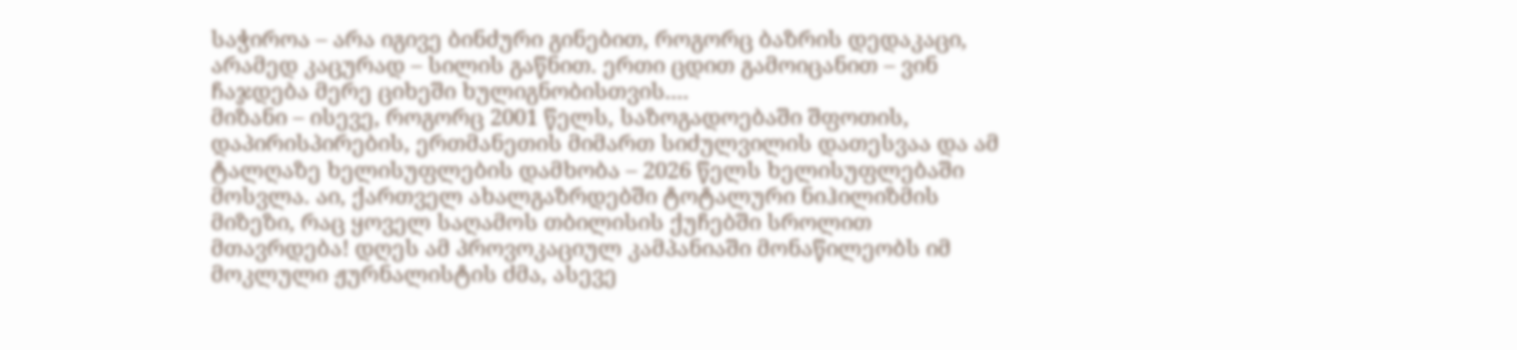საჭიროა – არა იგივე ბინძური გინებით, როგორც ბაზრის დედაკაცი, არამედ კაცურად – სილის გაწნით. ერთი ცდით გამოიცანით – ვინ ჩაჯდება მერე ციხეში ხულიგნობისთვის....
მიზანი – ისევე, როგორც 2001 წელს, საზოგადოებაში შფოთის, დაპირისპირების, ერთმანეთის მიმართ სიძულვილის დათესვაა და ამ ტალღაზე ხელისუფლების დამხობა – 2026 წელს ხელისუფლებაში მოსვლა. აი, ქართველ ახალგაზრდებში ტოტალური ნიჰილიზმის მიზეზი, რაც ყოველ საღამოს თბილისის ქუჩებში სროლით მთავრდება! დღეს ამ პროვოკაციულ კამპანიაში მონაწილეობს იმ მოკლული ჟურნალისტის ძმა, ასევე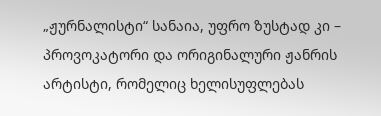„ჟურნალისტი“ სანაია, უფრო ზუსტად კი – პროვოკატორი და ორიგინალური ჟანრის არტისტი, რომელიც ხელისუფლებას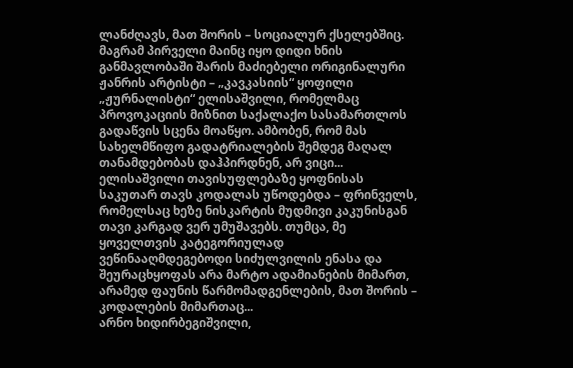ლანძღავს, მათ შორის – სოციალურ ქსელებშიც. მაგრამ პირველი მაინც იყო დიდი ხნის განმავლობაში შარის მაძიებელი ორიგინალური ჟანრის არტისტი – „კავკასიის“ ყოფილი „ჟურნალისტი“ ელისაშვილი, რომელმაც პროვოკაციის მიზნით საქალაქო სასამართლოს გადაწვის სცენა მოაწყო. ამბობენ, რომ მას სახელმწიფო გადატრიალების შემდეგ მაღალ თანამდებობას დაჰპირდნენ, არ ვიცი... ელისაშვილი თავისუფლებაზე ყოფნისას საკუთარ თავს კოდალას უწოდებდა – ფრინველს, რომელსაც ხეზე ნისკარტის მუდმივი კაკუნისგან თავი კარგად ვერ უმუშავებს. თუმცა, მე ყოველთვის კატეგორიულად ვეწინააღმდეგებოდი სიძულვილის ენასა და შეურაცხყოფას არა მარტო ადამიანების მიმართ, არამედ ფაუნის წარმომადგენლების, მათ შორის – კოდალების მიმართაც...
არნო ხიდირბეგიშვილი,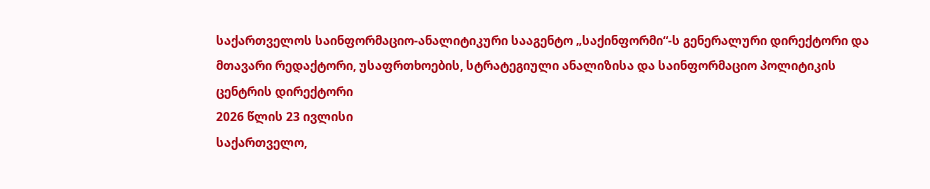საქართველოს საინფორმაციო-ანალიტიკური სააგენტო „საქინფორმი“-ს გენერალური დირექტორი და მთავარი რედაქტორი, უსაფრთხოების, სტრატეგიული ანალიზისა და საინფორმაციო პოლიტიკის ცენტრის დირექტორი
2026 წლის 23 ივლისი
საქართველო,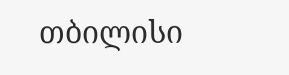თბილისი